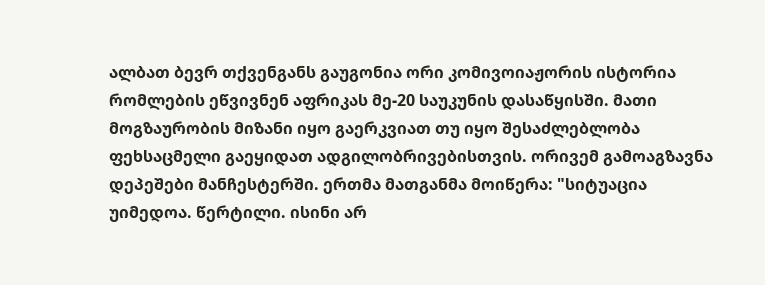ალბათ ბევრ თქვენგანს გაუგონია ორი კომივოიაჟორის ისტორია რომლების ეწვივნენ აფრიკას მე-20 საუკუნის დასაწყისში. მათი მოგზაურობის მიზანი იყო გაერკვიათ თუ იყო შესაძლებლობა ფეხსაცმელი გაეყიდათ ადგილობრივებისთვის. ორივემ გამოაგზავნა დეპეშები მანჩესტერში. ერთმა მათგანმა მოიწერა: "სიტუაცია უიმედოა. წერტილი. ისინი არ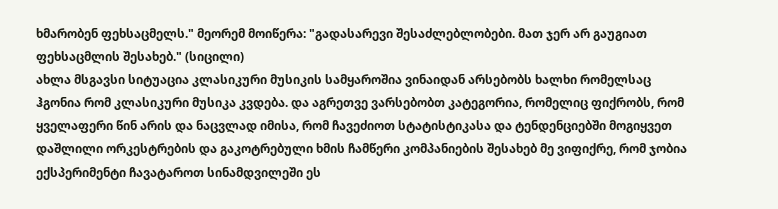ხმარობენ ფეხსაცმელს." მეორემ მოიწერა: "გადასარევი შესაძლებლობები. მათ ჯერ არ გაუგიათ ფეხსაცმლის შესახებ." (სიცილი)
ახლა მსგავსი სიტუაცია კლასიკური მუსიკის სამყაროშია ვინაიდან არსებობს ხალხი რომელსაც ჰგონია რომ კლასიკური მუსიკა კვდება. და აგრეთვე ვარსებობთ კატეგორია, რომელიც ფიქრობს, რომ ყველაფერი წინ არის და ნაცვლად იმისა, რომ ჩავეძიოთ სტატისტიკასა და ტენდენციებში მოგიყვეთ დაშლილი ორკესტრების და გაკოტრებული ხმის ჩამწერი კომპანიების შესახებ მე ვიფიქრე, რომ ჯობია ექსპერიმენტი ჩავატაროთ სინამდვილეში ეს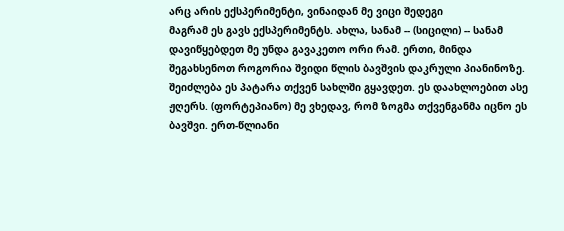არც არის ექსპერიმენტი, ვინაიდან მე ვიცი შედეგი
მაგრამ ეს გავს ექსპერიმენტს. ახლა, სანამ -- (სიცილი) -- სანამ დავიწყებდეთ მე უნდა გავაკეთო ორი რამ. ერთი, მინდა შეგახსენოთ როგორია შვიდი წლის ბავშვის დაკრული პიანინოზე. შეიძლება ეს პატარა თქვენ სახლში გყავდეთ. ეს დაახლოებით ასე ჟღერს. (ფორტეპიანო) მე ვხედავ, რომ ზოგმა თქვენგანმა იცნო ეს ბავშვი. ერთ-წლიანი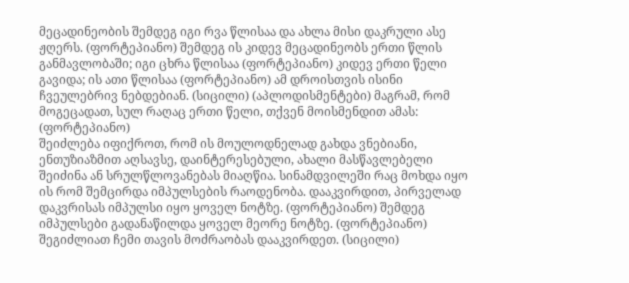მეცადინეობის შემდეგ იგი რვა წლისაა და ახლა მისი დაკრული ასე ჟღერს. (ფორტეპიანო) შემდეგ ის კიდევ მეცადინეობს ერთი წლის განმავლობაში; იგი ცხრა წლისაა (ფორტეპიანო) კიდევ ერთი წელი გავიდა; ის ათი წლისაა (ფორტეპიანო) ამ დროისთვის ისინი ჩვეულებრივ ნებდებიან. (სიცილი) (აპლოდისმენტები) მაგრამ, რომ მოგეცადათ, სულ რაღაც ერთი წელი, თქვენ მოისმენდით ამას: (ფორტეპიანო)
შეიძლება იფიქროთ, რომ ის მოულოდნელად გახდა ვნებიანი, ენთუზიაზმით აღსავსე, დაინტერესებული, ახალი მასწავლებელი შეიძინა ან სრულწლოვანებას მიაღწია. სინამდვილეში რაც მოხდა იყო ის რომ შემცირდა იმპულსების რაოდენობა. დააკვირდით, პირველად დაკვრისას იმპულსი იყო ყოველ ნოტზე. (ფორტეპიანო) შემდეგ იმპულსები გადანაწილდა ყოველ მეორე ნოტზე. (ფორტეპიანო) შეგიძლიათ ჩემი თავის მოძრაობას დააკვირდეთ. (სიცილი)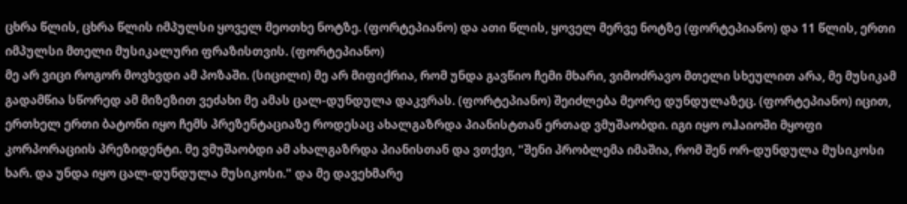ცხრა წლის, ცხრა წლის იმპულსი ყოველ მეოთხე ნოტზე. (ფორტეპიანო) და ათი წლის, ყოველ მერვე ნოტზე (ფორტეპიანო) და 11 წლის, ერთი იმპულსი მთელი მუსიკალური ფრაზისთვის. (ფორტეპიანო)
მე არ ვიცი როგორ მოვხვდი ამ პოზაში. (სიცილი) მე არ მიფიქრია, რომ უნდა გავწიო ჩემი მხარი, ვიმოძრავო მთელი სხეულით არა, მე მუსიკამ გადამწია სწორედ ამ მიზეზით ვეძახი მე ამას ცალ-დუნდულა დაკვრას. (ფორტეპიანო) შეიძლება მეორე დუნდულაზეც. (ფორტეპიანო) იცით, ერთხელ ერთი ბატონი იყო ჩემს პრეზენტაციაზე როდესაც ახალგაზრდა პიანისტთან ერთად ვმუშაობდი. იგი იყო ოჰაიოში მყოფი კორპორაციის პრეზიდენტი. მე ვმუშაობდი ამ ახალგაზრდა პიანისთან და ვთქვი, "შენი პრობლემა იმაშია, რომ შენ ორ-დუნდულა მუსიკოსი ხარ. და უნდა იყო ცალ-დუნდულა მუსიკოსი." და მე დავეხმარე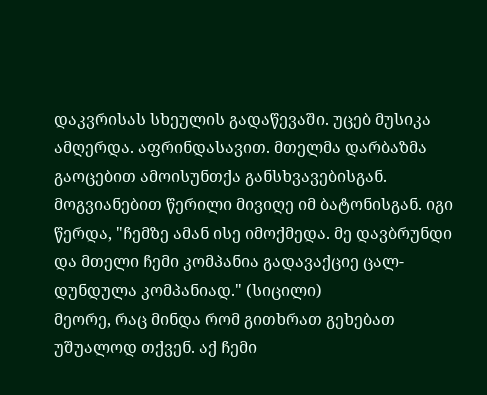დაკვრისას სხეულის გადაწევაში. უცებ მუსიკა ამღერდა. აფრინდასავით. მთელმა დარბაზმა გაოცებით ამოისუნთქა განსხვავებისგან. მოგვიანებით წერილი მივიღე იმ ბატონისგან. იგი წერდა, "ჩემზე ამან ისე იმოქმედა. მე დავბრუნდი და მთელი ჩემი კომპანია გადავაქციე ცალ-დუნდულა კომპანიად." (სიცილი)
მეორე, რაც მინდა რომ გითხრათ გეხებათ უშუალოდ თქვენ. აქ ჩემი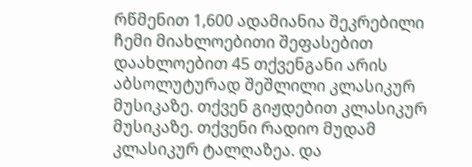რწმენით 1,600 ადამიანია შეკრებილი ჩემი მიახლოებითი შეფასებით დაახლოებით 45 თქვენგანი არის აბსოლუტურად შეშლილი კლასიკურ მუსიკაზე. თქვენ გიჟდებით კლასიკურ მუსიკაზე. თქვენი რადიო მუდამ კლასიკურ ტალღაზეა. და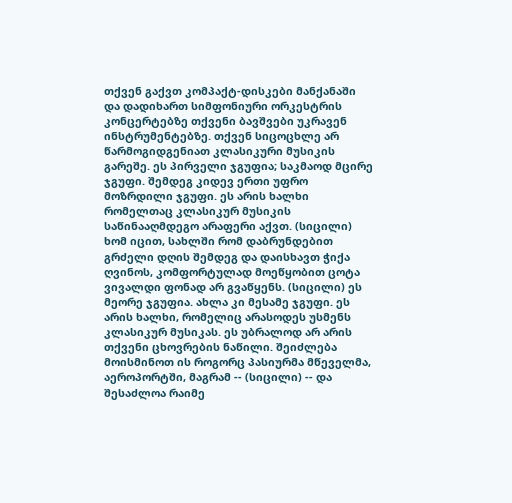თქვენ გაქვთ კომპაქტ-დისკები მანქანაში და დადიხართ სიმფონიური ორკესტრის კონცერტებზე თქვენი ბავშვები უკრავენ ინსტრუმენტებზე. თქვენ სიცოცხლე არ წარმოგიდგენიათ კლასიკური მუსიკის გარეშე. ეს პირველი ჯგუფია; საკმაოდ მცირე ჯგუფი. შემდეგ კიდევ ერთი უფრო მოზრდილი ჯგუფი. ეს არის ხალხი რომელთაც კლასიკურ მუსიკის საწინააღმდეგო არაფერი აქვთ. (სიცილი) ხომ იცით, სახლში რომ დაბრუნდებით გრძელი დღის შემდეგ და დაისხავთ ჭიქა ღვინოს, კომფორტულად მოეწყობით ცოტა ვივალდი ფონად არ გვაწყენს. (სიცილი) ეს მეორე ჯგუფია. ახლა კი მესამე ჯგუფი. ეს არის ხალხი, რომელიც არასოდეს უსმენს კლასიკურ მუსიკას. ეს უბრალოდ არ არის თქვენი ცხოვრების ნაწილი. შეიძლება მოისმინოთ ის როგორც პასიურმა მწეველმა, აეროპორტში, მაგრამ -- (სიცილი) -- და შესაძლოა რაიმე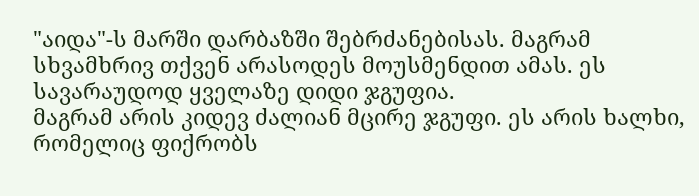"აიდა"-ს მარში დარბაზში შებრძანებისას. მაგრამ სხვამხრივ თქვენ არასოდეს მოუსმენდით ამას. ეს სავარაუდოდ ყველაზე დიდი ჯგუფია.
მაგრამ არის კიდევ ძალიან მცირე ჯგუფი. ეს არის ხალხი, რომელიც ფიქრობს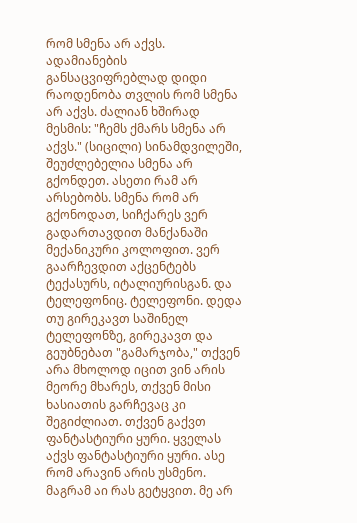რომ სმენა არ აქვს. ადამიანების განსაცვიფრებლად დიდი რაოდენობა თვლის რომ სმენა არ აქვს. ძალიან ხშირად მესმის: "ჩემს ქმარს სმენა არ აქვს." (სიცილი) სინამდვილეში, შეუძლებელია სმენა არ გქონდეთ. ასეთი რამ არ არსებობს. სმენა რომ არ გქონოდათ, სიჩქარეს ვერ გადართავდით მანქანაში მექანიკური კოლოფით. ვერ გაარჩევდით აქცენტებს ტექასურს, იტალიურისგან. და ტელეფონიც. ტელეფონი. დედა თუ გირეკავთ საშინელ ტელეფონზე, გირეკავთ და გეუბნებათ "გამარჯობა," თქვენ არა მხოლოდ იცით ვინ არის მეორე მხარეს, თქვენ მისი ხასიათის გარჩევაც კი შეგიძლიათ. თქვენ გაქვთ ფანტასტიური ყური. ყველას აქვს ფანტასტიური ყური. ასე რომ არავინ არის უსმენო.
მაგრამ აი რას გეტყვით. მე არ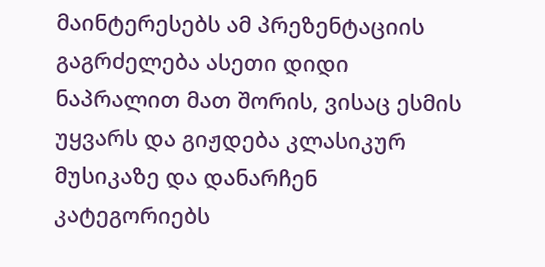მაინტერესებს ამ პრეზენტაციის გაგრძელება ასეთი დიდი ნაპრალით მათ შორის, ვისაც ესმის უყვარს და გიჟდება კლასიკურ მუსიკაზე და დანარჩენ კატეგორიებს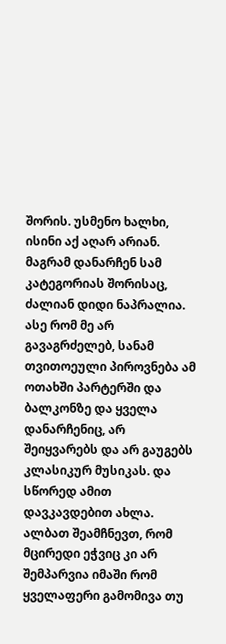შორის. უსმენო ხალხი, ისინი აქ აღარ არიან. მაგრამ დანარჩენ სამ კატეგორიას შორისაც, ძალიან დიდი ნაპრალია. ასე რომ მე არ გავაგრძელებ, სანამ თვითოეული პიროვნება ამ ოთახში პარტერში და ბალკონზე და ყველა დანარჩენიც, არ შეიყვარებს და არ გაუგებს კლასიკურ მუსიკას. და სწორედ ამით დავკავდებით ახლა.
ალბათ შეამჩნევთ, რომ მცირედი ეჭვიც კი არ შემპარვია იმაში რომ ყველაფერი გამომივა თუ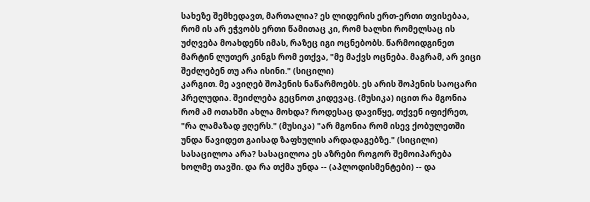სახეზე შემხედავთ, მართალია? ეს ლიდერის ერთ-ერთი თვისებაა, რომ ის არ ეჭვობს ერთი წამითაც კი, რომ ხალხი რომელსაც ის უძღვება მოახდენს იმას, რაზეც იგი ოცნებობს. წარმოიდგინეთ მარტინ ლუთერ კინგს რომ ეთქვა, "მე მაქვს ოცნება. მაგრამ, არ ვიცი შეძლებენ თუ არა ისინი." (სიცილი)
კარგით. მე ავიღებ შოპენის ნაწარმოებს. ეს არის შოპენის საოცარი პრელუდია. შეიძლება გეცნოთ კიდევაც. (მუსიკა) იცით რა მგონია რომ ამ ოთახში ახლა მოხდა? როდესაც დავიწყე, თქვენ იფიქრეთ, "რა ლამაზად ჟღერს." (მუსიკა) "არ მგონია რომ ისევ ქობულეთში უნდა წავიდეთ გაისად ზაფხულის არდადაგებზე." (სიცილი) სასაცილოა არა? სასაცილოა ეს აზრები როგორ შემოიპარება ხოლმე თავში. და რა თქმა უნდა -- (აპლოდისმენტები) -- და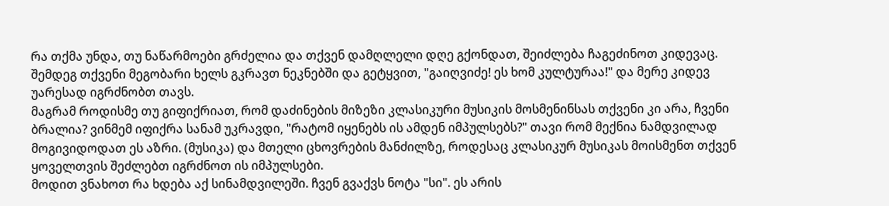რა თქმა უნდა, თუ ნაწარმოები გრძელია და თქვენ დამღლელი დღე გქონდათ, შეიძლება ჩაგეძინოთ კიდევაც. შემდეგ თქვენი მეგობარი ხელს გკრავთ ნეკნებში და გეტყვით, "გაიღვიძე! ეს ხომ კულტურაა!" და მერე კიდევ უარესად იგრძნობთ თავს.
მაგრამ როდისმე თუ გიფიქრიათ, რომ დაძინების მიზეზი კლასიკური მუსიკის მოსმენინსას თქვენი კი არა, ჩვენი ბრალია? ვინმემ იფიქრა სანამ უკრავდი, "რატომ იყენებს ის ამდენ იმპულსებს?" თავი რომ მექნია ნამდვილად მოგივიდოდათ ეს აზრი. (მუსიკა) და მთელი ცხოვრების მანძილზე, როდესაც კლასიკურ მუსიკას მოისმენთ თქვენ ყოველთვის შეძლებთ იგრძნოთ ის იმპულსები.
მოდით ვნახოთ რა ხდება აქ სინამდვილეში. ჩვენ გვაქვს ნოტა "სი". ეს არის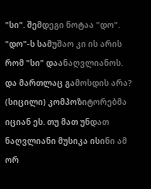"სი". შემდეგი ნოტაა "დო". "დო"-ს სამუშაო კი ის არის რომ "სი" დაანაღვლიანოს. და მართლაც გამოსდის არა? (სიცილი) კომპოზიტორებმა იციან ეს. თუ მათ უნდათ ნაღვლიანი მუსიკა ისინი ამ ორ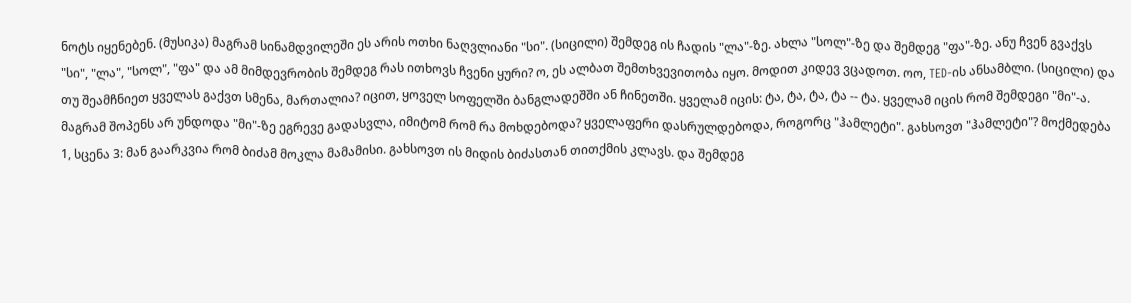ნოტს იყენებენ. (მუსიკა) მაგრამ სინამდვილეში ეს არის ოთხი ნაღვლიანი "სი". (სიცილი) შემდეგ ის ჩადის "ლა"-ზე. ახლა "სოლ"-ზე და შემდეგ "ფა"-ზე. ანუ ჩვენ გვაქვს "სი", "ლა", "სოლ", "ფა" და ამ მიმდევრობის შემდეგ რას ითხოვს ჩვენი ყური? ო, ეს ალბათ შემთხვევითობა იყო. მოდით კიდევ ვცადოთ. ოო, TED-ის ანსამბლი. (სიცილი) და თუ შეამჩნიეთ ყველას გაქვთ სმენა, მართალია? იცით, ყოველ სოფელში ბანგლადეშში ან ჩინეთში. ყველამ იცის: ტა, ტა, ტა, ტა -- ტა. ყველამ იცის რომ შემდეგი "მი"-ა.
მაგრამ შოპენს არ უნდოდა "მი"-ზე ეგრევე გადასვლა, იმიტომ რომ რა მოხდებოდა? ყველაფერი დასრულდებოდა, როგორც "ჰამლეტი". გახსოვთ "ჰამლეტი"? მოქმედება 1, სცენა 3: მან გაარკვია რომ ბიძამ მოკლა მამამისი. გახსოვთ ის მიდის ბიძასთან თითქმის კლავს. და შემდეგ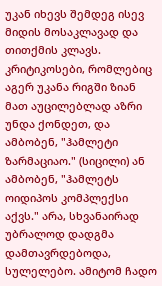უკან იხევს შემდეგ ისევ მიდის მოსაკლავად და თითქმის კლავს. კრიტიკოსები, რომლებიც აგერ უკანა რიგში ზიან მათ აუცილებლად აზრი უნდა ქონდეთ, და ამბობენ, "ჰამლეტი ზარმაციაო." (სიცილი) ან ამბობენ, "ჰამლეტს ოიდიპოს კომპლექსი აქვს." არა, სხვანაირად უბრალოდ დადგმა დამთავრდებოდა, სულელებო. ამიტომ ჩადო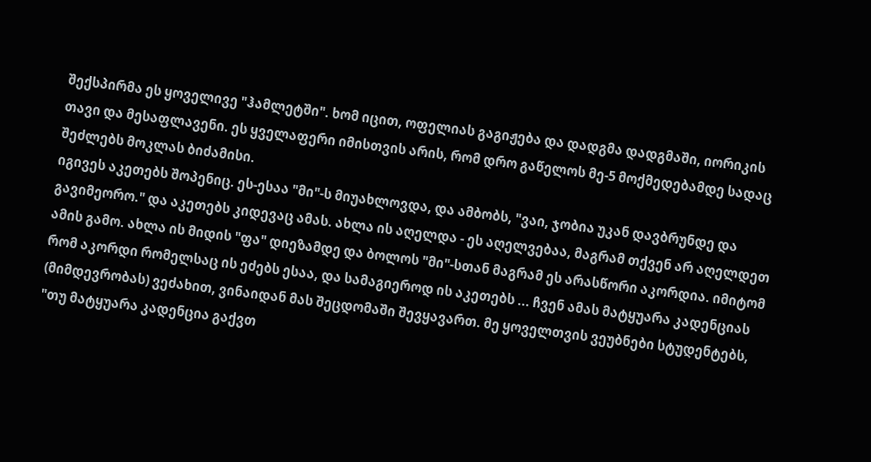შექსპირმა ეს ყოველივე "ჰამლეტში". ხომ იცით, ოფელიას გაგიჟება და დადგმა დადგმაში, იორიკის თავი და მესაფლავენი. ეს ყველაფერი იმისთვის არის, რომ დრო გაწელოს მე-5 მოქმედებამდე სადაც შეძლებს მოკლას ბიძამისი.
იგივეს აკეთებს შოპენიც. ეს-ესაა "მი"-ს მიუახლოვდა, და ამბობს, "ვაი, ჯობია უკან დავბრუნდე და გავიმეორო." და აკეთებს კიდევაც ამას. ახლა ის აღელდა - ეს აღელვებაა, მაგრამ თქვენ არ აღელდეთ ამის გამო. ახლა ის მიდის "ფა" დიეზამდე და ბოლოს "მი"-სთან მაგრამ ეს არასწორი აკორდია. იმიტომ რომ აკორდი რომელსაც ის ეძებს ესაა, და სამაგიეროდ ის აკეთებს ... ჩვენ ამას მატყუარა კადენციას (მიმდევრობას) ვეძახით, ვინაიდან მას შეცდომაში შევყავართ. მე ყოველთვის ვეუბნები სტუდენტებს, "თუ მატყუარა კადენცია გაქვთ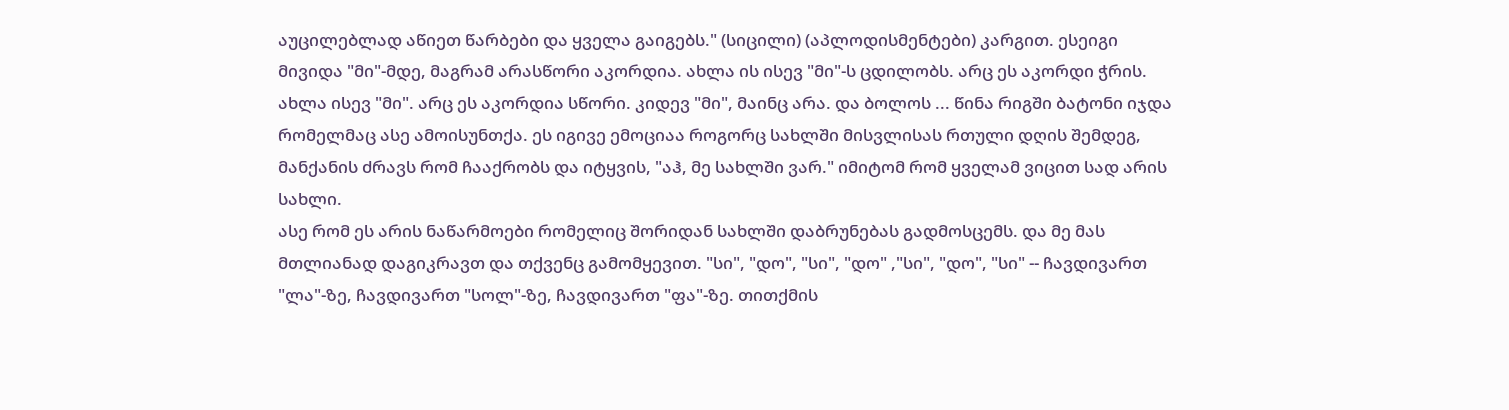აუცილებლად აწიეთ წარბები და ყველა გაიგებს." (სიცილი) (აპლოდისმენტები) კარგით. ესეიგი მივიდა "მი"-მდე, მაგრამ არასწორი აკორდია. ახლა ის ისევ "მი"-ს ცდილობს. არც ეს აკორდი ჭრის. ახლა ისევ "მი". არც ეს აკორდია სწორი. კიდევ "მი", მაინც არა. და ბოლოს ... წინა რიგში ბატონი იჯდა რომელმაც ასე ამოისუნთქა. ეს იგივე ემოციაა როგორც სახლში მისვლისას რთული დღის შემდეგ, მანქანის ძრავს რომ ჩააქრობს და იტყვის, "აჰ, მე სახლში ვარ." იმიტომ რომ ყველამ ვიცით სად არის სახლი.
ასე რომ ეს არის ნაწარმოები რომელიც შორიდან სახლში დაბრუნებას გადმოსცემს. და მე მას მთლიანად დაგიკრავთ და თქვენც გამომყევით. "სი", "დო", "სი", "დო" ,"სი", "დო", "სი" -- ჩავდივართ "ლა"-ზე, ჩავდივართ "სოლ"-ზე, ჩავდივართ "ფა"-ზე. თითქმის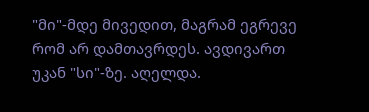"მი"-მდე მივედით, მაგრამ ეგრევე რომ არ დამთავრდეს. ავდივართ უკან "სი"-ზე. აღელდა.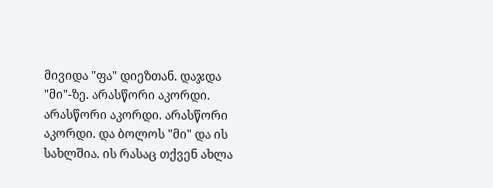მივიდა "ფა" დიეზთან. დაჯდა "მი"-ზე. არასწორი აკორდი. არასწორი აკორდი. არასწორი აკორდი. და ბოლოს "მი" და ის სახლშია. ის რასაც თქვენ ახლა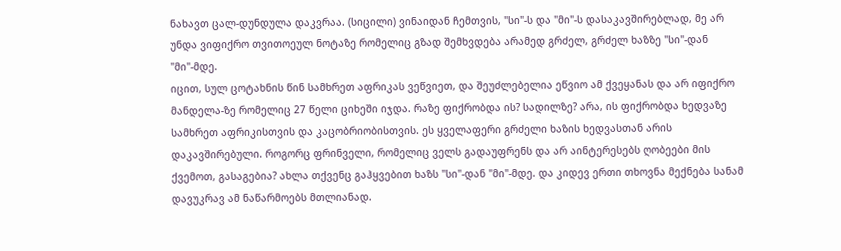ნახავთ ცალ-დუნდულა დაკვრაა. (სიცილი) ვინაიდან ჩემთვის, "სი"-ს და "მი"-ს დასაკავშირებლად, მე არ უნდა ვიფიქრო თვითოეულ ნოტაზე რომელიც გზად შემხვდება არამედ გრძელ, გრძელ ხაზზე "სი"-დან "მი"-მდე.
იცით, სულ ცოტახნის წინ სამხრეთ აფრიკას ვეწვიეთ, და შეუძლებელია ეწვიო ამ ქვეყანას და არ იფიქრო მანდელა-ზე რომელიც 27 წელი ციხეში იჯდა. რაზე ფიქრობდა ის? სადილზე? არა, ის ფიქრობდა ხედვაზე სამხრეთ აფრიკისთვის და კაცობრიობისთვის. ეს ყველაფერი გრძელი ხაზის ხედვასთან არის დაკავშირებული. როგორც ფრინველი, რომელიც ველს გადაუფრენს და არ აინტერესებს ღობეები მის ქვემოთ, გასაგებია? ახლა თქვენც გაჰყვებით ხაზს "სი"-დან "მი"-მდე. და კიდევ ერთი თხოვნა მექნება სანამ დავუკრავ ამ ნაწარმოებს მთლიანად.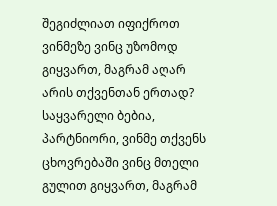შეგიძლიათ იფიქროთ ვინმეზე ვინც უზომოდ გიყვართ, მაგრამ აღარ არის თქვენთან ერთად? საყვარელი ბებია, პარტნიორი, ვინმე თქვენს ცხოვრებაში ვინც მთელი გულით გიყვართ, მაგრამ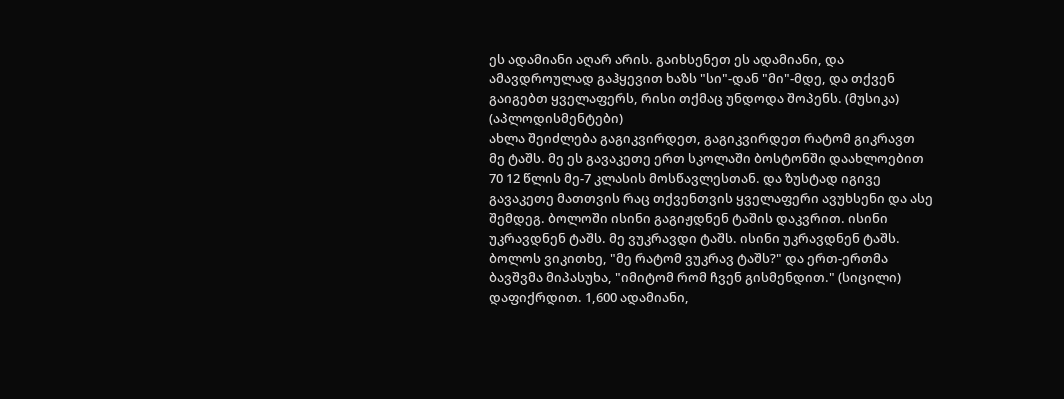ეს ადამიანი აღარ არის. გაიხსენეთ ეს ადამიანი, და ამავდროულად გაჰყევით ხაზს "სი"-დან "მი"-მდე, და თქვენ გაიგებთ ყველაფერს, რისი თქმაც უნდოდა შოპენს. (მუსიკა) (აპლოდისმენტები)
ახლა შეიძლება გაგიკვირდეთ, გაგიკვირდეთ რატომ გიკრავთ მე ტაშს. მე ეს გავაკეთე ერთ სკოლაში ბოსტონში დაახლოებით 70 12 წლის მე-7 კლასის მოსწავლესთან. და ზუსტად იგივე გავაკეთე მათთვის რაც თქვენთვის ყველაფერი ავუხსენი და ასე შემდეგ. ბოლოში ისინი გაგიჟდნენ ტაშის დაკვრით. ისინი უკრავდნენ ტაშს. მე ვუკრავდი ტაშს. ისინი უკრავდნენ ტაშს. ბოლოს ვიკითხე, "მე რატომ ვუკრავ ტაშს?" და ერთ-ერთმა ბავშვმა მიპასუხა, "იმიტომ რომ ჩვენ გისმენდით." (სიცილი) დაფიქრდით. 1,600 ადამიანი,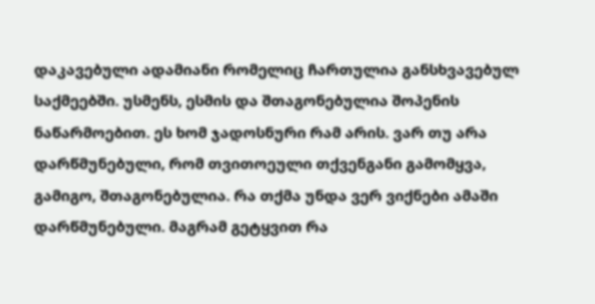დაკავებული ადამიანი რომელიც ჩართულია განსხვავებულ საქმეებში. უსმენს, ესმის და შთაგონებულია შოპენის ნაწარმოებით. ეს ხომ ჯადოსნური რამ არის. ვარ თუ არა დარწმუნებული, რომ თვითოეული თქვენგანი გამომყვა, გამიგო, შთაგონებულია. რა თქმა უნდა ვერ ვიქნები ამაში დარწმუნებული. მაგრამ გეტყვით რა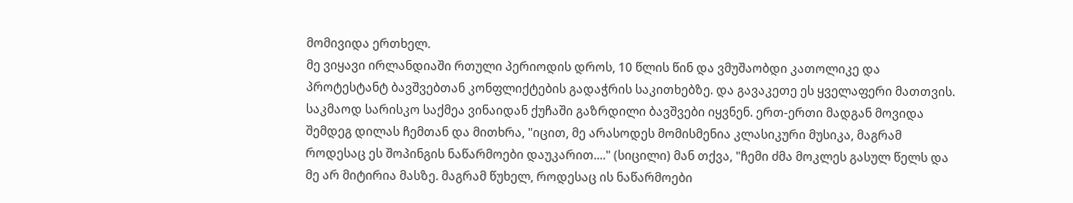მომივიდა ერთხელ.
მე ვიყავი ირლანდიაში რთული პერიოდის დროს, 10 წლის წინ და ვმუშაობდი კათოლიკე და პროტესტანტ ბავშვებთან კონფლიქტების გადაჭრის საკითხებზე. და გავაკეთე ეს ყველაფერი მათთვის. საკმაოდ სარისკო საქმეა ვინაიდან ქუჩაში გაზრდილი ბავშვები იყვნენ. ერთ-ერთი მადგან მოვიდა შემდეგ დილას ჩემთან და მითხრა, "იცით, მე არასოდეს მომისმენია კლასიკური მუსიკა, მაგრამ როდესაც ეს შოპინგის ნაწარმოები დაუკარით...." (სიცილი) მან თქვა, "ჩემი ძმა მოკლეს გასულ წელს და მე არ მიტირია მასზე. მაგრამ წუხელ, როდესაც ის ნაწარმოები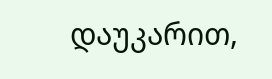დაუკარით,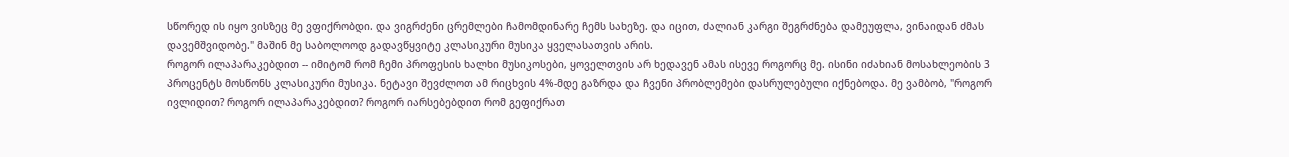სწორედ ის იყო ვისზეც მე ვფიქრობდი. და ვიგრძენი ცრემლები ჩამომდინარე ჩემს სახეზე. და იცით, ძალიან კარგი შეგრძნება დამეუფლა, ვინაიდან ძმას დავემშვიდობე." მაშინ მე საბოლოოდ გადავწყვიტე კლასიკური მუსიკა ყველასათვის არის.
როგორ ილაპარაკებდით -- იმიტომ რომ ჩემი პროფესის ხალხი მუსიკოსები, ყოველთვის არ ხედავენ ამას ისევე როგორც მე. ისინი იძახიან მოსახლეობის 3 პროცენტს მოსწონს კლასიკური მუსიკა. ნეტავი შევძლოთ ამ რიცხვის 4%-მდე გაზრდა და ჩვენი პრობლემები დასრულებული იქნებოდა. მე ვამბობ, "როგორ ივლიდით? როგორ ილაპარაკებდით? როგორ იარსებებდით რომ გეფიქრათ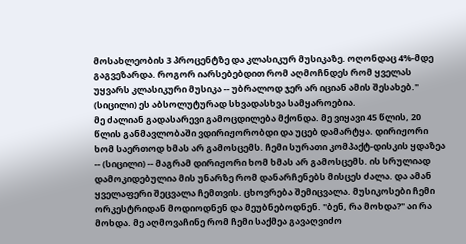მოსახლეობის 3 პროცენტზე და კლასიკურ მუსიკაზე. ოღონდაც 4%-მდე გაგვეზარდა. როგორ იარსებებდით რომ აღმოჩნდეს რომ ყველას უყვარს კლასიკური მუსიკა -- უბრალოდ ჯერ არ იციან ამის შესახებ." (სიცილი) ეს აბსოლუტურად სხვადასხვა სამყაროებია.
მე ძალიან გადასარევი გამოცდილება მქონდა. მე ვიყავი 45 წლის, 20 წლის განმავლობაში ვდირიჟორობდი და უცებ დამარტყა. დირიჟორი ხომ საერთოდ ხმას არ გამოსცემს. ჩემი სურათი კომპაქტ-დისკის ყდაზეა -- (სიცილი) -- მაგრამ დირიჟორი ხომ ხმას არ გამოსცემს. ის სრულიად დამოკიდებულია მის უნარზე რომ დანარჩენებს მისცეს ძალა. და ამან ყველაფერი შეცვალა ჩემთვის. ცხოვრება შემიცვალა. მუსიკოსები ჩემი ორკესტრიდან მოდიოდნენ და მეუბნებოდნენ. "ბენ, რა მოხდა?" აი რა მოხდა. მე აღმოვაჩინე რომ ჩემი საქმეა გავაღვიძო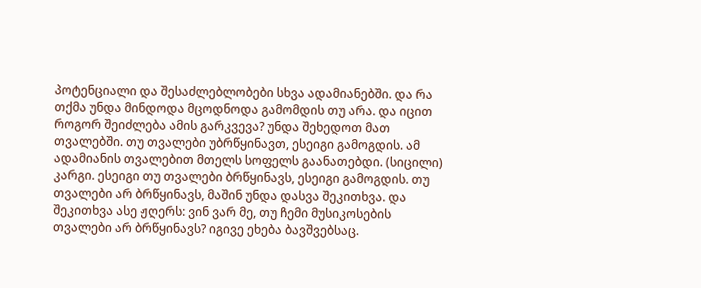პოტენციალი და შესაძლებლობები სხვა ადამიანებში. და რა თქმა უნდა მინდოდა მცოდნოდა გამომდის თუ არა. და იცით როგორ შეიძლება ამის გარკვევა? უნდა შეხედოთ მათ თვალებში. თუ თვალები უბრწყინავთ, ესეიგი გამოგდის. ამ ადამიანის თვალებით მთელს სოფელს გაანათებდი. (სიცილი) კარგი. ესეიგი თუ თვალები ბრწყინავს, ესეიგი გამოგდის. თუ თვალები არ ბრწყინავს, მაშინ უნდა დასვა შეკითხვა. და შეკითხვა ასე ჟღერს: ვინ ვარ მე, თუ ჩემი მუსიკოსების თვალები არ ბრწყინავს? იგივე ეხება ბავშვებსაც.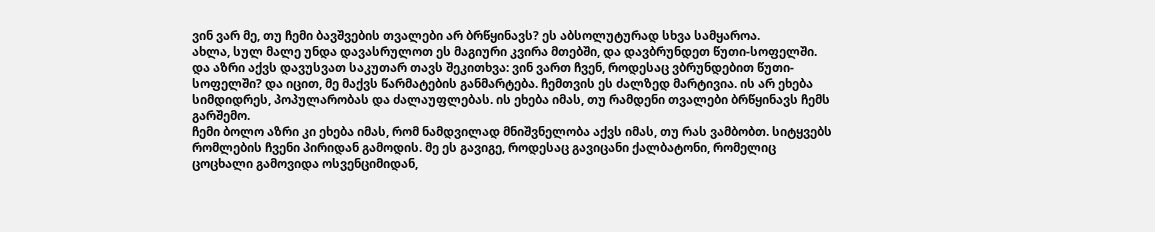ვინ ვარ მე, თუ ჩემი ბავშვების თვალები არ ბრწყინავს? ეს აბსოლუტურად სხვა სამყაროა.
ახლა, სულ მალე უნდა დავასრულოთ ეს მაგიური კვირა მთებში, და დავბრუნდეთ წუთი-სოფელში. და აზრი აქვს დავუსვათ საკუთარ თავს შეკითხვა: ვინ ვართ ჩვენ, როდესაც ვბრუნდებით წუთი-სოფელში? და იცით, მე მაქვს წარმატების განმარტება. ჩემთვის ეს ძალზედ მარტივია. ის არ ეხება სიმდიდრეს, პოპულარობას და ძალაუფლებას. ის ეხება იმას, თუ რამდენი თვალები ბრწყინავს ჩემს გარშემო.
ჩემი ბოლო აზრი კი ეხება იმას, რომ ნამდვილად მნიშვნელობა აქვს იმას, თუ რას ვამბობთ. სიტყვებს რომლების ჩვენი პირიდან გამოდის. მე ეს გავიგე, როდესაც გავიცანი ქალბატონი, რომელიც ცოცხალი გამოვიდა ოსვენციმიდან,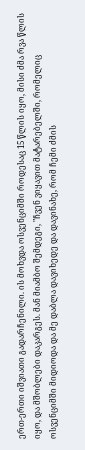ერთ-ერთი იშვიათი გადარჩენილი. ის მოხვდა ოსვენციმში როდესაც 15 წლის იყო, მისი ძმა რვა წლის იყო, და მშობლები დაკარგეს. მან მიამბო შემდეგი, "ჩვენ ვიყავით მატარებელში, რომელიც ოსვენციმში მიდიოდა და მე დაბლა დავიხედე და დავინახე, რომ ჩემი ძმის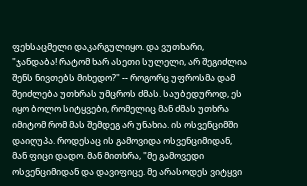ფეხსაცმელი დაკარგულიყო. და ვუთხარი, "ჯანდაბა! რატომ ხარ ასეთი სულელი, არ შეგიძლია შენს ნივთებს მიხედო?" -- როგორც უფროსმა დამ შეიძლება უთხრას უმცროს ძმას. საუბედუროდ, ეს იყო ბოლო სიტყვები, რომელიც მან ძმას უთხრა იმიტომ რომ მას შემდეგ არ უნახია. ის ოსვენციმში დაიღუპა. როდესაც ის გამოვიდა ოსვენციმიდან, მან ფიცი დადო. მან მითხრა, "მე გამოვედი ოსვენციმიდან და დავიფიცე. მე არასოდეს ვიტყვი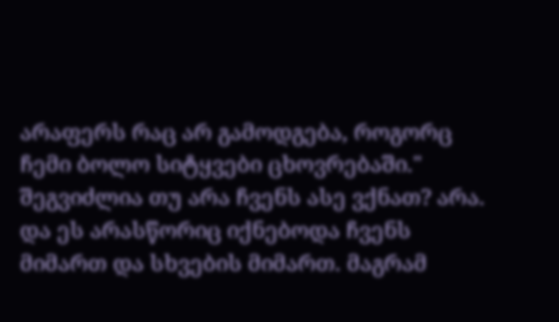არაფერს რაც არ გამოდგება, როგორც ჩემი ბოლო სიტყვები ცხოვრებაში." შეგვიძლია თუ არა ჩვენს ასე ვქნათ? არა. და ეს არასწორიც იქნებოდა ჩვენს მიმართ და სხვების მიმართ. მაგრამ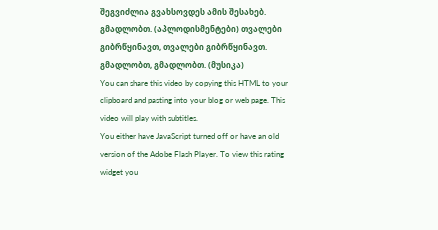შეგვიძლია გვახსოვდეს ამის შესახებ. გმადლობთ. (აპლოდისმენტები) თვალები გიბრწყინავთ, თვალები გიბრწყინავთ. გმადლობთ, გმადლობთ. (მუსიკა)
You can share this video by copying this HTML to your clipboard and pasting into your blog or web page. This video will play with subtitles.
You either have JavaScript turned off or have an old version of the Adobe Flash Player. To view this rating widget you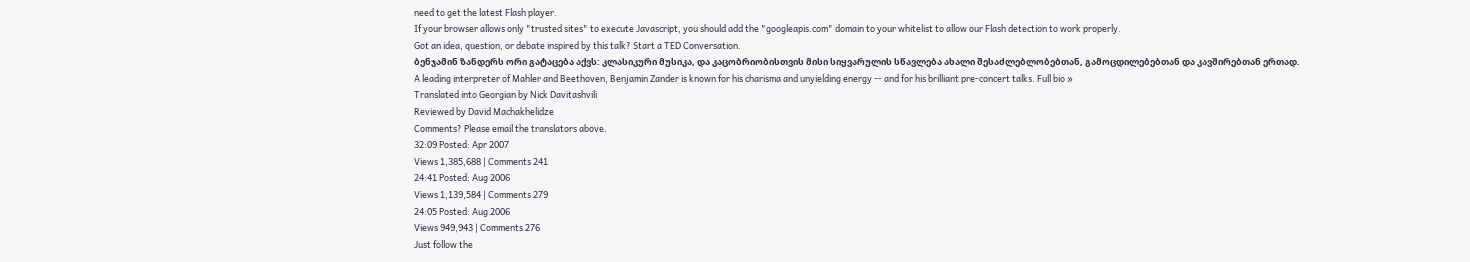need to get the latest Flash player.
If your browser allows only "trusted sites" to execute Javascript, you should add the "googleapis.com" domain to your whitelist to allow our Flash detection to work properly.
Got an idea, question, or debate inspired by this talk? Start a TED Conversation.
ბენჯამინ ზანდერს ორი გატაცება აქვს: კლასიკური მუსიკა, და კაცობრიობისთვის მისი სიყვარულის სწავლება ახალი შესაძლებლობებთან, გამოცდილებებთან და კავშირებთან ერთად.
A leading interpreter of Mahler and Beethoven, Benjamin Zander is known for his charisma and unyielding energy -- and for his brilliant pre-concert talks. Full bio »
Translated into Georgian by Nick Davitashvili
Reviewed by David Machakhelidze
Comments? Please email the translators above.
32:09 Posted: Apr 2007
Views 1,385,688 | Comments 241
24:41 Posted: Aug 2006
Views 1,139,584 | Comments 279
24:05 Posted: Aug 2006
Views 949,943 | Comments 276
Just follow the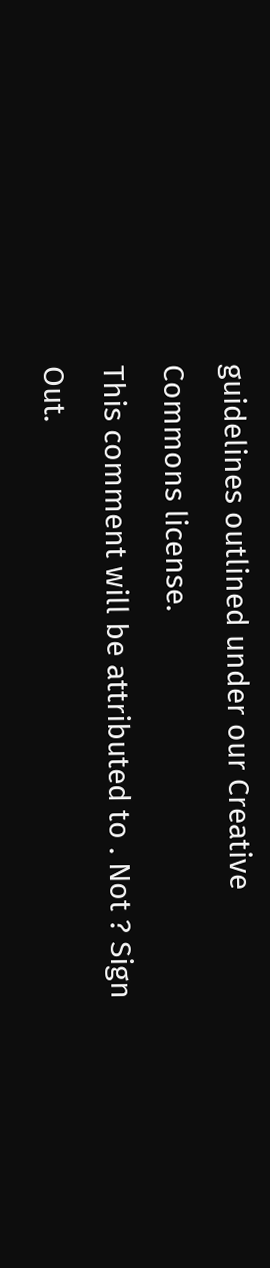guidelines outlined under our Creative Commons license.
This comment will be attributed to . Not ? Sign Out.